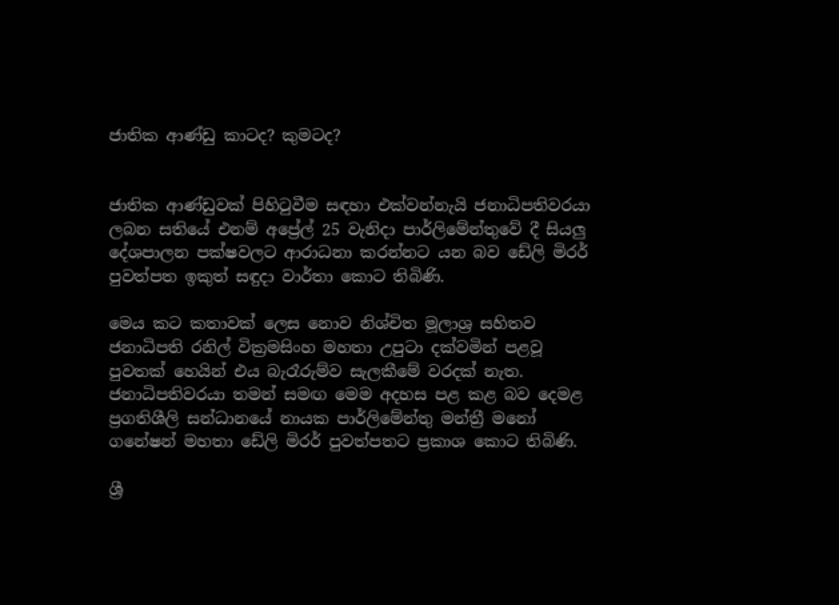ජාතික ආණ්ඩු කාටද? කුමටද?


ජාතික ආණ්ඩුවක් පිහිටුවීම සඳහා එක්වන්නැයි ජනාධිපතිවරයා ලබන සතියේ එනම් අප්‍රේල් 25 වැනිදා පාර්ලිමේන්තුවේ දී සියලු දේශපාලන පක්ෂවලට ආරාධනා කරන්නට යන බව ඩේලි මිරර් පුවත්පත ඉකුත් සඳුදා වාර්තා කොට තිබිණි.

මෙය කට කතාවක් ලෙස නොව නිශ්චිත මූලාශ්‍ර සහිතව ජනාධිපති රනිල් වික්‍රමසිංහ මහතා උපුටා දක්වමින් පළවූ පුවතක් හෙයින් එය බැරෑරුම්ව සැලකීමේ වරදක් නැත. ජනාධිපතිවරයා තමන් සමඟ මෙම අදහස පළ කළ බව දෙමළ ප්‍රගතිශීලි සන්ධානයේ නායක පාර්ලිමේන්තු මන්ත්‍රී මනෝ ගනේෂන් මහතා ඩේලි මිරර් පුවත්පතට ප්‍රකාශ කොට තිබිණි.

ශ්‍රී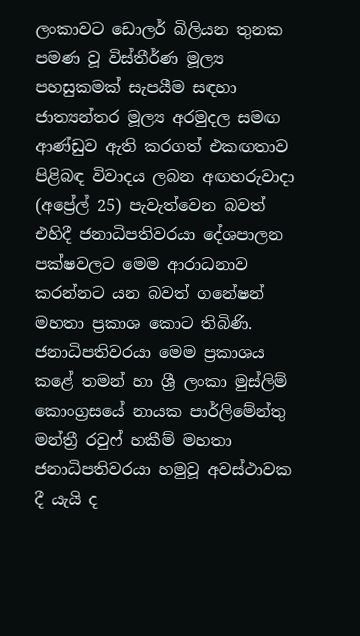ලංකාවට ඩොලර් බිලියන තුනක පමණ වූ විස්තීර්ණ මූල්‍ය පහසුකමක් සැපයීම සඳහා ජාත්‍යන්තර මූල්‍ය අරමුදල සමඟ ආණ්ඩුව ඇති කරගත් එකඟතාව පිළිබඳ විවාදය ලබන අඟහරුවාදා (අප්‍රේල් 25) පැවැත්වෙන බවත් එහිදී ජනාධිපතිවරයා දේශපාලන පක්ෂවලට මෙම ආරාධනාව කරන්නට යන බවත් ගනේෂන් මහතා ප්‍රකාශ කොට තිබිණි. ජනාධිපතිවරයා මෙම ප්‍රකාශය කළේ තමන් හා ශ්‍රී ලංකා මුස්ලිම් කොංග්‍රසයේ නායක පාර්ලිමේන්තු මන්ත්‍රී රවුෆ් හකීම් මහතා ජනාධිපතිවරයා හමුවූ අවස්ථාවක දී යැයි ද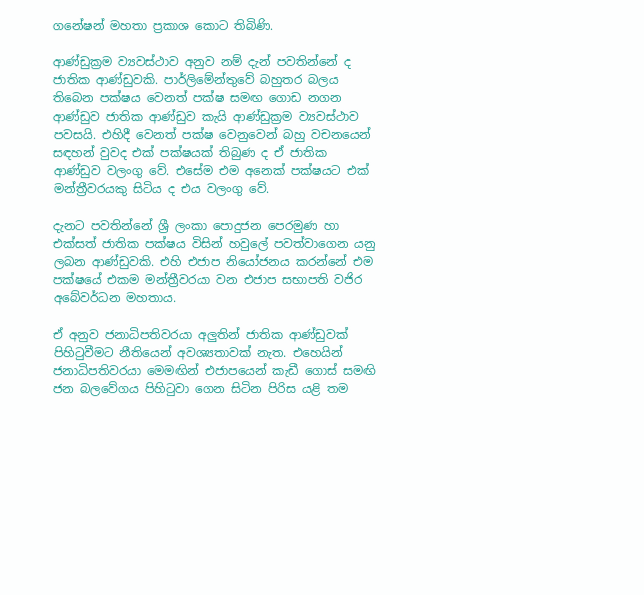ගනේෂන් මහතා ප්‍රකාශ කොට තිබිණි.

ආණ්ඩුක්‍රම ව්‍යවස්ථාව අනුව නම් දැන් පවතින්නේ ද ජාතික ආණ්ඩුවකි. පාර්ලිමේන්තුවේ බහුතර බලය තිබෙන පක්ෂය වෙනත් පක්ෂ සමඟ ගොඩ නගන ආණ්ඩුව ජාතික ආණ්ඩුව කැයි ආණ්ඩුක්‍රම ව්‍යවස්ථාව පවසයි. එහිදී වෙනත් පක්ෂ වෙනුවෙන් බහු වචනයෙන් සඳහන් වුවද එක් පක්ෂයක් තිබුණ ද ඒ ජාතික ආණ්ඩුව වලංගු වේ. එසේම එම අනෙක් පක්ෂයට එක් මන්ත්‍රීවරයකු සිටිය ද එය වලංගු වේ.

දැනට පවතින්නේ ශ්‍රී ලංකා පොදුජන පෙරමුණ හා එක්සත් ජාතික පක්ෂය විසින් හවුලේ පවත්වාගෙන යනු ලබන ආණ්ඩුවකි. එහි එජාප නියෝජනය කරන්නේ එම පක්ෂයේ එකම මන්ත්‍රීවරයා වන එජාප සභාපති වජිර අබේවර්ධන මහතාය.

ඒ අනුව ජනාධිපතිවරයා අලුතින් ජාතික ආණ්ඩුවක් පිහිටුවීමට නීතියෙන් අවශ්‍යතාවක් නැත. එහෙයින් ජනාධිපතිවරයා මෙමඟින් එජාපයෙන් කැඩී ගොස් සමඟි ජන බලවේගය පිහිටුවා ගෙන සිටින පිරිස යළි තම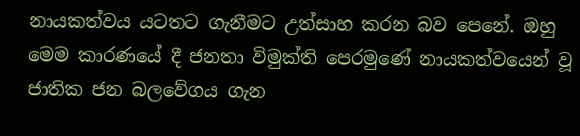නායකත්වය යටතට ගැනීමට උත්සාහ කරන බව පෙනේ. ඔහු මෙම කාරණයේ දී ජනතා විමුක්ති පෙරමුණේ නායකත්වයෙන් වූ ජාතික ජන බලවේගය ගැන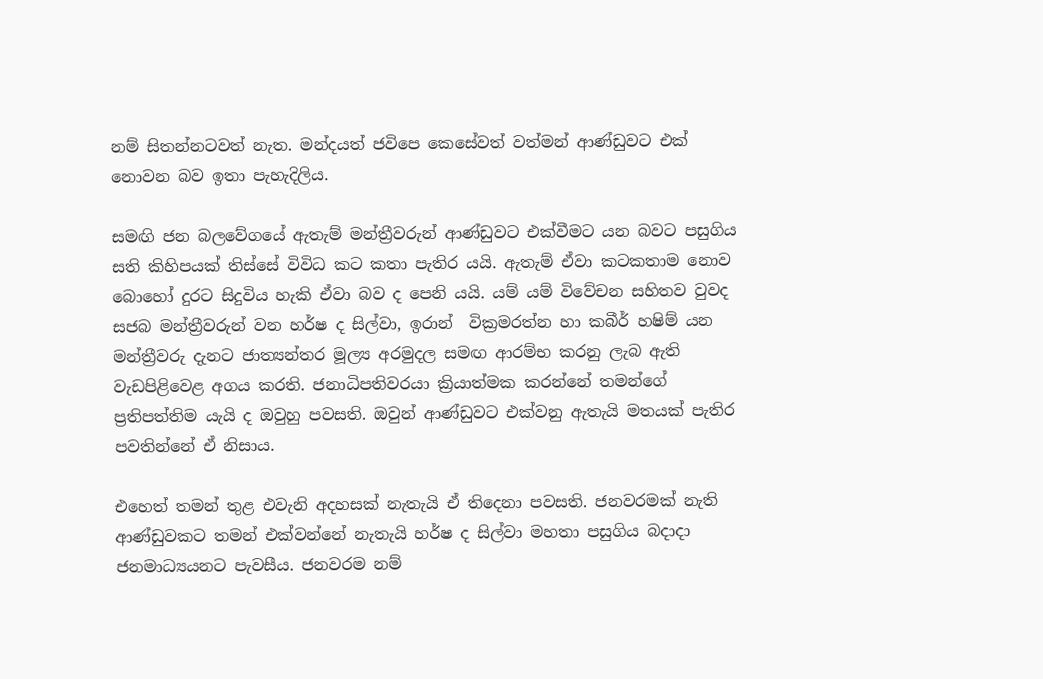නම් සිතන්නටවත් නැත. මන්දයත් ජවිපෙ කෙසේවත් වත්මන් ආණ්ඩුවට එක් නොවන බව ඉතා පැහැදිලිය.

සමඟි ජන බලවේගයේ ඇතැම් මන්ත්‍රීවරුන් ආණ්ඩුවට එක්වීමට යන බවට පසුගිය සති කිහිපයක් තිස්සේ විවිධ කට කතා පැතිර යයි. ඇතැම් ඒවා කටකතාම නොව බොහෝ දුරට සිදුවිය හැකි ඒවා බව ද පෙනි යයි. යම් යම් විවේචන සහිතව වුවද සජබ මන්ත්‍රීවරුන් වන හර්ෂ ද සිල්වා, ඉරාන්  වික්‍රමරත්න හා කබීර් හෂිම් යන මන්ත්‍රීවරු දැනට ජාත්‍යන්තර මූල්‍ය අරමුදල සමඟ ආරම්භ කරනු ලැබ ඇති වැඩපිළිවෙළ අගය කරති. ජනාධිපතිවරයා ක්‍රියාත්මක කරන්නේ තමන්ගේ ප්‍රතිපත්තිම යැයි ද ඔවුහු පවසති. ඔවුන් ආණ්ඩුවට එක්වනු ඇතැයි මතයක් පැතිර පවතින්නේ ඒ නිසාය.

එහෙත් තමන් තුළ එවැනි අදහසක් නැතැයි ඒ තිදෙනා පවසති. ජනවරමක් නැති ආණ්ඩුවකට තමන් එක්වන්නේ නැතැයි හර්ෂ ද සිල්වා මහතා පසුගිය බදාදා ජනමාධ්‍යයනට පැවසීය. ජනවරම නම්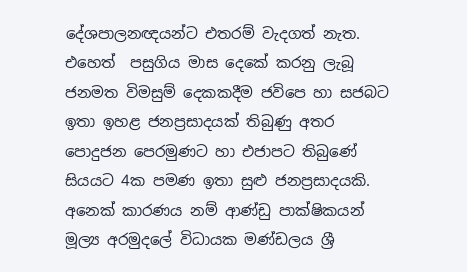දේශපාලනඥයන්ට එතරම් වැදගත් නැත. එහෙත්  පසුගිය මාස දෙකේ කරනු ලැබූ ජනමත විමසුම් දෙකකදීම ජවිපෙ හා සජබට ඉතා ඉහළ ජනප්‍රසාදයක් තිබුණු අතර පොදුජන පෙරමුණට හා එජාපට තිබුණේ සියයට 4ක පමණ ඉතා සුළු ජනප්‍රසාදයකි. අනෙක් කාරණය නම් ආණ්ඩු පාක්ෂිකයන් මූල්‍ය අරමුදලේ විධායක මණ්ඩලය ශ්‍රී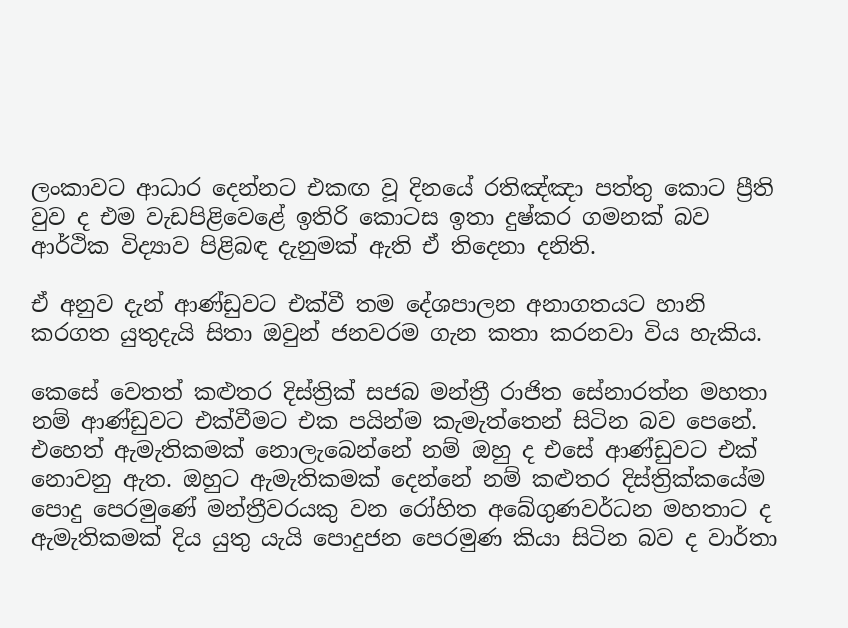ලංකාවට ආධාර දෙන්නට එකඟ වූ දිනයේ රතිඤ්ඤා පත්තු කොට ප්‍රීති වුව ද එම වැඩපිළිවෙළේ ඉතිරි කොටස ඉතා දුෂ්කර ගමනක් බව ආර්ථික විද්‍යාව පිළිබඳ දැනුමක් ඇති ඒ තිදෙනා දනිති.

ඒ අනුව දැන් ආණ්ඩුවට එක්වී තම දේශපාලන අනාගතයට හානි කරගත යුතුදැයි සිතා ඔවුන් ජනවරම ගැන කතා කරනවා විය හැකිය.

කෙසේ වෙතත් කළුතර දිස්ත්‍රික් සජබ මන්ත්‍රී රාජිත සේනාරත්න මහතා නම් ආණ්ඩුවට එක්වීමට එක පයින්ම කැමැත්තෙන් සිටින බව පෙනේ. එහෙත් ඇමැතිකමක් නොලැබෙන්නේ නම් ඔහු ද එසේ ආණ්ඩුවට එක් නොවනු ඇත. ඔහුට ඇමැතිකමක් දෙන්නේ නම් කළුතර දිස්ත්‍රික්කයේම පොදු පෙරමුණේ මන්ත්‍රීවරයකු වන රෝහිත අබේගුණවර්ධන මහතාට ද ඇමැතිකමක් දිය යුතු යැයි පොදුජන පෙරමුණ කියා සිටින බව ද වාර්තා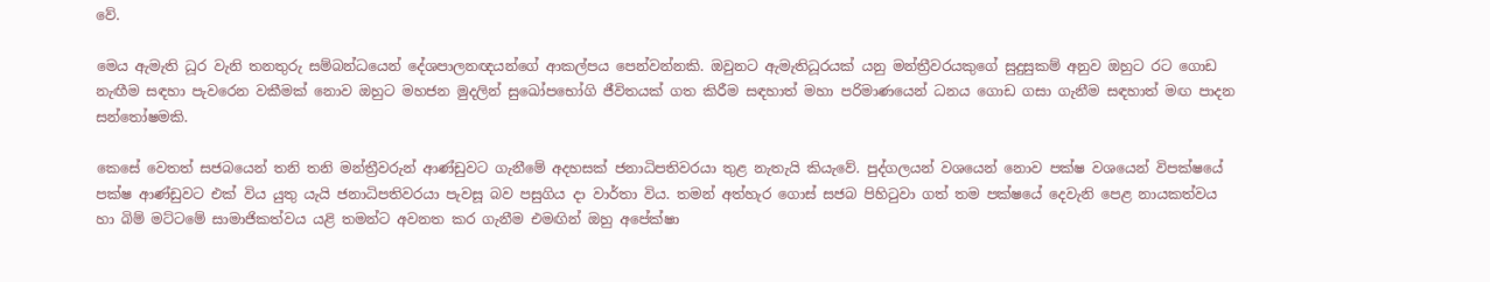වේ.

මෙය ඇමැති ධූර වැනි තනතුරු සම්බන්ධයෙන් දේශපාලනඥයන්ගේ ආකල්පය පෙන්වන්නකි. ඔවුනට ඇමැතිධූරයක් යනු මන්ත්‍රීවරයකුගේ සුදුසුකම් අනුව ඔහුට රට ගොඩ නැඟීම සඳහා පැවරෙන වකීමක් නොව ඔහුට මහජන මුදලින් සුඛෝපභෝගි ජීවිතයක් ගත කිරීම සඳහාත් මහා පරිමාණයෙන් ධනය ගොඩ ගසා ගැනීම සඳහාත් මඟ පාදන සන්තෝෂමකි.

කෙසේ වෙතත් සජබයෙන් තනි තනි මන්ත්‍රීවරුන් ආණ්ඩුවට ගැනීමේ අදහසක් ජනාධිපතිවරයා තුළ නැතැයි කියැවේ. පුද්ගලයන් වශයෙන් නොව පක්ෂ වශයෙන් විපක්ෂයේ පක්ෂ ආණ්ඩුවට එක් විය යුතු යැයි ජනාධිපතිවරයා පැවසූ බව පසුගිය දා වාර්තා විය. තමන් අත්හැර ගොස් සජබ පිහිටුවා ගත් තම පක්ෂයේ දෙවැනි පෙළ නායකත්වය හා බිම් මට්ටමේ සාමාජිකත්වය යළි තමන්ට අවනත කර ගැනීම එමඟින් ඔහු අපේක්ෂා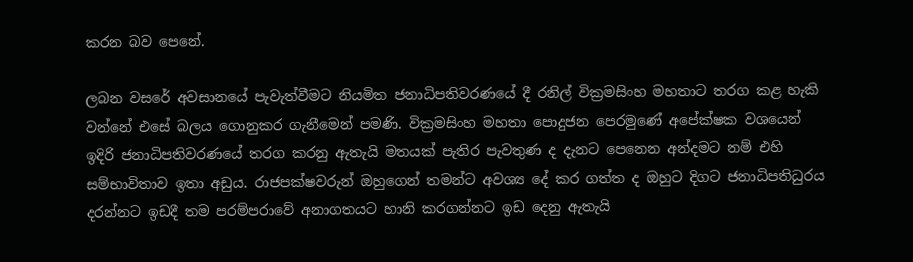කරන බව පෙනේ.

ලබන වසරේ අවසානයේ පැවැත්වීමට නියමිත ජනාධිපතිවරණයේ දී රනිල් වික්‍රමසිංහ මහතාට තරග කළ හැකි වන්නේ එසේ බලය ගොනුකර ගැනීමෙන් පමණි. වික්‍රමසිංහ මහතා පොදුජන පෙරමුණේ අපේක්ෂක වශයෙන් ඉදිරි ජනාධිපතිවරණයේ තරග කරනු ඇතැයි මතයක් පැතිර පැවතුණ ද දැනට පෙනෙන අන්දමට නම් එහි සම්භාවිතාව ඉතා අඩුය. රාජපක්ෂවරුන් ඔහුගෙන් තමන්ට අවශ්‍ය දේ කර ගත්ත ද ඔහුට දිගට ජනාධිපතිධුරය දරන්නට ඉඩදී තම පරම්පරාවේ අනාගතයට හානි කරගන්නට ඉඩ දෙනු ඇතැයි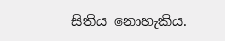සිතිය නොහැකිය.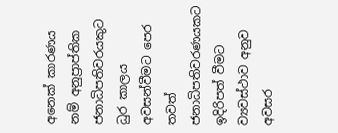අනෙක් කාරණය නම් අනුප්‍රාප්තික ජනාධිපතිවරයකුට ධුර කාලය අවසන්වීමට පෙර තවත් ජනාධිපතිවරණයකට ඉදිරිපත් වීමට ව්‍යවස්ථාව අනුව අවසර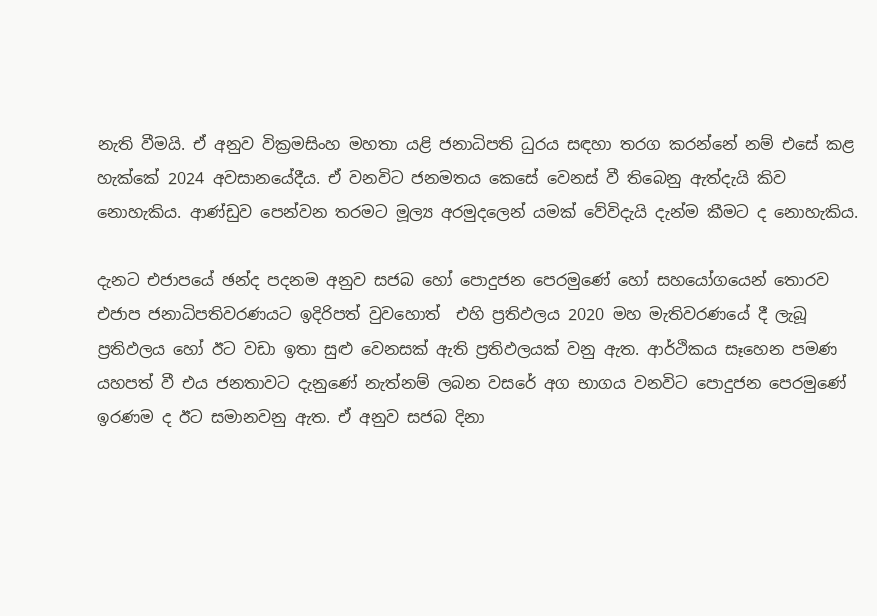නැති වීමයි. ඒ අනුව වික්‍රමසිංහ මහතා යළි ජනාධිපති ධුරය සඳහා තරග කරන්නේ නම් එසේ කළ හැක්කේ 2024 අවසානයේදීය. ඒ වනවිට ජනමතය කෙසේ වෙනස් වී තිබෙනු ඇත්දැයි කිව නොහැකිය. ආණ්ඩුව පෙන්වන තරමට මූල්‍ය අරමුදලෙන් යමක් වේවිදැයි දැන්ම කීමට ද නොහැකිය.

දැනට එජාපයේ ඡන්ද පදනම අනුව සජබ හෝ පොදුජන පෙරමුණේ හෝ සහයෝගයෙන් තොරව එජාප ජනාධිපතිවරණයට ඉදිරිපත් වුවහොත්  එහි ප්‍රතිඵලය 2020 මහ මැතිවරණයේ දී ලැබූ ප්‍රතිඵලය හෝ ඊට වඩා ඉතා සුළු වෙනසක් ඇති ප්‍රතිඵලයක් වනු ඇත. ආර්ථිකය සෑහෙන පමණ යහපත් වී එය ජනතාවට දැනුණේ නැත්නම් ලබන වසරේ අග භාගය වනවිට පොදුජන පෙරමුණේ ඉරණම ද ඊට සමානවනු ඇත. ඒ අනුව සජබ දිනා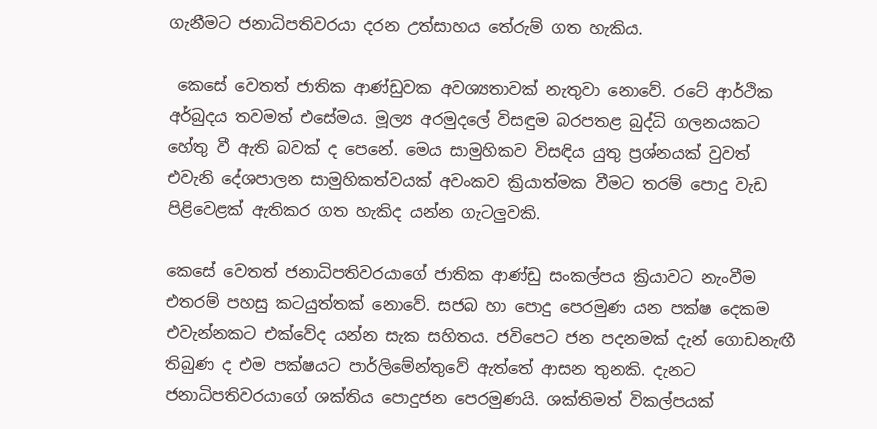ගැනීමට ජනාධිපතිවරයා දරන උත්සාහය තේරුම් ගත හැකිය.

 කෙසේ වෙතත් ජාතික ආණ්ඩුවක අවශ්‍යතාවක් නැතුවා නොවේ. රටේ ආර්ථික අර්බුදය තවමත් එසේමය. මූල්‍ය අරමුදලේ විසඳුම බරපතළ බුද්ධි ගලනයකට හේතු වී ඇති බවක් ද පෙනේ. මෙය සාමුහිකව විසඳිය යුතු ප්‍රශ්නයක් වුවත් එවැනි දේශපාලන සාමුහිකත්වයක් අවංකව ක්‍රියාත්මක වීමට තරම් පොදු වැඩ පිළිවෙළක් ඇතිකර ගත හැකිද යන්න ගැටලුවකි.

කෙසේ වෙතත් ජනාධිපතිවරයාගේ ජාතික ආණ්ඩු සංකල්පය ක්‍රියාවට නැංවීම එතරම් පහසු කටයුත්තක් නොවේ. සජබ හා පොදු පෙරමුණ යන පක්ෂ දෙකම එවැන්නකට එක්වේද යන්න සැක සහිතය. ජවිපෙට ජන පදනමක් දැන් ගොඩනැඟී තිබුණ ද එම පක්ෂයට පාර්ලිමේන්තුවේ ඇත්තේ ආසන තුනකි. දැනට ජනාධිපතිවරයාගේ ශක්තිය පොදුජන පෙරමුණයි. ශක්තිමත් විකල්පයක්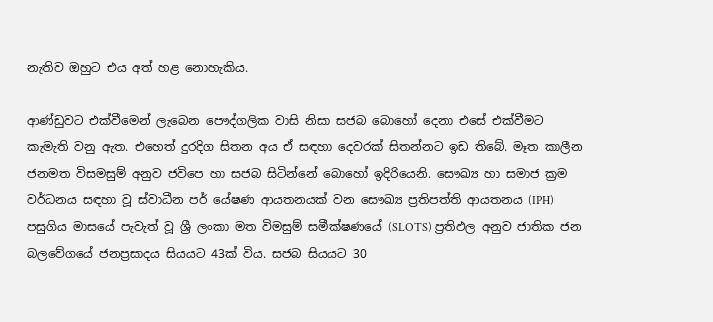නැතිව ඔහුට එය අත් හළ නොහැකිය.

ආණ්ඩුවට එක්වීමෙන් ලැබෙන පෞද්ගලික වාසි නිසා සජබ බොහෝ දෙනා එසේ එක්වීමට කැමැති වනු ඇත. එහෙත් දුරදිග සිතන අය ඒ සඳහා දෙවරක් සිතන්නට ඉඩ තිබේ. මෑත කාලීන ජනමත විසමසුම් අනුව ජවිපෙ හා සජබ සිටින්නේ බොහෝ ඉදිරියෙනි. සෞඛ්‍ය හා සමාජ ක්‍රම වර්ධනය සඳහා වූ ස්වාධීන පර් යේෂණ ආයතනයක් වන සෞඛ්‍ය ප්‍රතිපත්ති ආයතනය (IPH) පසුගිය මාසයේ පැවැත් වූ ශ්‍රී ලංකා මත විමසුම් සමීක්ෂණයේ (SLOTS) ප්‍රතිඵල අනුව ජාතික ජන බලවේගයේ ජනප්‍රසාදය සියයට 43ක් විය. සජබ සියයට 30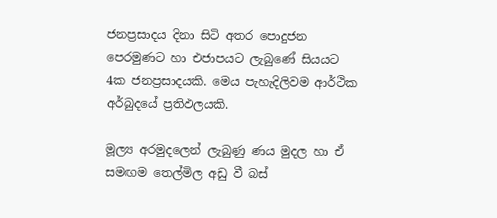ජනප්‍රසාදය දිනා සිටි අතර පොදුජන පෙරමුණට හා එජාපයට ලැබුණේ සියයට 4ක ජනප්‍රසාදයකි. මෙය පැහැදිලිවම ආර්ථික අර්බුදයේ ප්‍රතිඵලයකි.

මූල්‍ය අරමුදලෙන් ලැබුණු ණය මුදල හා ඒ සමඟම තෙල්මිල අඩු වී බස්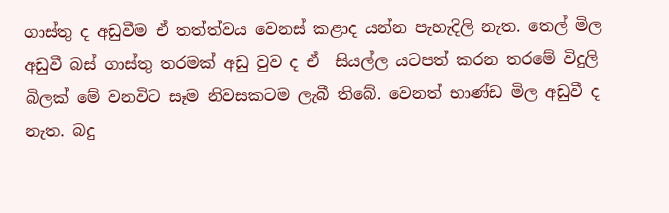ගාස්තු ද අඩුවීම ඒ තත්ත්වය වෙනස් කළාද යන්න පැහැදිලි නැත. තෙල් මිල අඩුවී බස් ගාස්තු තරමක් අඩු වුව ද ඒ  සියල්ල යටපත් කරන තරමේ විදුලි බිලක් මේ වනවිට සෑම නිවසකටම ලැබී තිබේ. වෙනත් භාණ්ඩ මිල අඩුවී ද නැත. බදු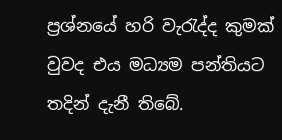ප්‍රශ්නයේ හරි වැරැද්ද කුමක් වුවද එය මධ්‍යම පන්තියට තදින් දැනී තිබේ.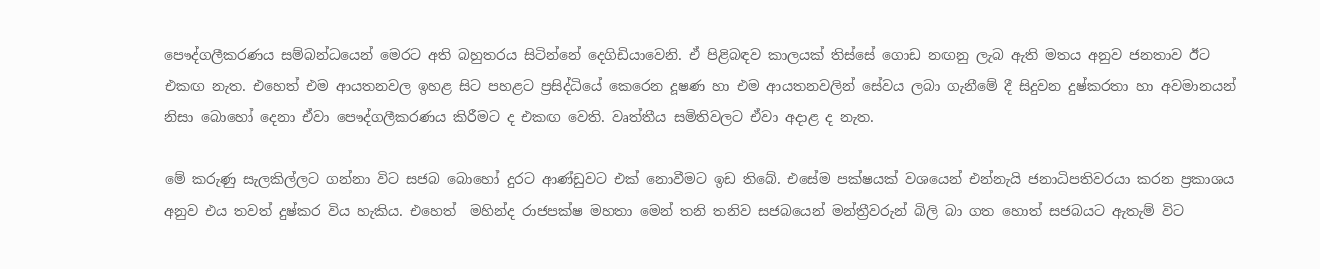පෞද්ගලීකරණය සම්බන්ධයෙන් මෙරට අති බහුතරය සිටින්නේ දෙගිඩියාවෙනි. ඒ පිළිබඳව කාලයක් තිස්සේ ගොඩ නඟනු ලැබ ඇති මතය අනුව ජනතාව ඊට එකඟ නැත. එහෙත් එම ආයතනවල ඉහළ සිට පහළට ප්‍රසිද්ධියේ කෙරෙන දූෂණ හා එම ආයතනවලින් සේවය ලබා ගැනීමේ දී සිදුවන දුෂ්කරතා හා අවමානයන් නිසා බොහෝ දෙනා ඒවා පෞද්ගලීකරණය කිරීමට ද එකඟ වෙති. වෘත්තීය සමිතිවලට ඒවා අදාළ ද නැත.

මේ කරුණු සැලකිල්ලට ගන්නා විට සජබ බොහෝ දුරට ආණ්ඩුවට එක් නොවීමට ඉඩ තිබේ. එසේම පක්ෂයක් වශයෙන් එන්නැයි ජනාධිපතිවරයා කරන ප්‍රකාශය අනුව එය තවත් දුෂ්කර විය හැකිය. එහෙත්  මහින්ද රාජපක්ෂ මහතා මෙන් තනි තනිව සජබයෙන් මන්ත්‍රීවරුන් බිලි බා ගත හොත් සජබයට ඇතැම් විට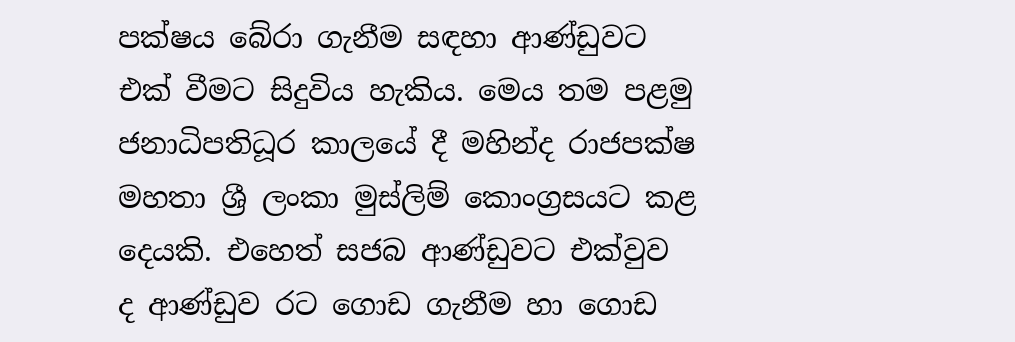පක්ෂය බේරා ගැනීම සඳහා ආණ්ඩුවට එක් වීමට සිදුවිය හැකිය. මෙය තම පළමු ජනාධිපතිධූර කාලයේ දී මහින්ද රාජපක්ෂ මහතා ශ්‍රී ලංකා මුස්ලිම් කොංග්‍රසයට කළ දෙයකි. එහෙත් සජබ ආණ්ඩුවට එක්වුව ද ආණ්ඩුව රට ගොඩ ගැනීම හා ගොඩ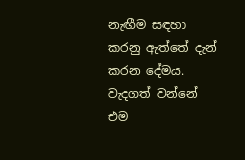නැඟීම සඳහා කරනු ඇත්තේ දැන් කරන දේමය. වැදගත් වන්නේ එම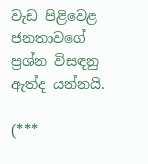වැඩ පිළිවෙළ ජනතාවගේ ප්‍රශ්න විසඳනු ඇත්ද යන්නයි.

(***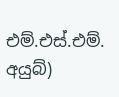එම්.එස්.එම්. අයුබ්)